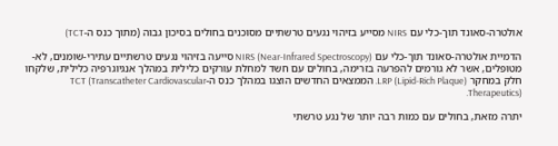אולטרה-סאונד תוך-כלי עם NIRS מסייע בזיהוי נגעים טרשתיים מסוכנים בחולים בסיכון גבוה (מתוך כנס ה-TCT)

הדמיית אולטרה-סאונד תוך-כלי עם NIRS (Near-Infrared Spectroscopy) סייעה בזיהוי נגעים טרשתיים עתירי-שומנים, לא-מטופלים, אשר לא גורמים להפרעה בזרימה, בחולים עם חשד למחלת עורקים כלילית במהלך אנגיוגרפיה כלילית, שלקחו חלק במחקר LRP (Lipid-Rich Plaque). הממצאים החדשים הוצגו במהלך כנס ה-TCT (Transcatheter Cardiovascular Therapeutics).

יתרה מזאת, בחולים עם כמות רבה יותר של נגע טרשתי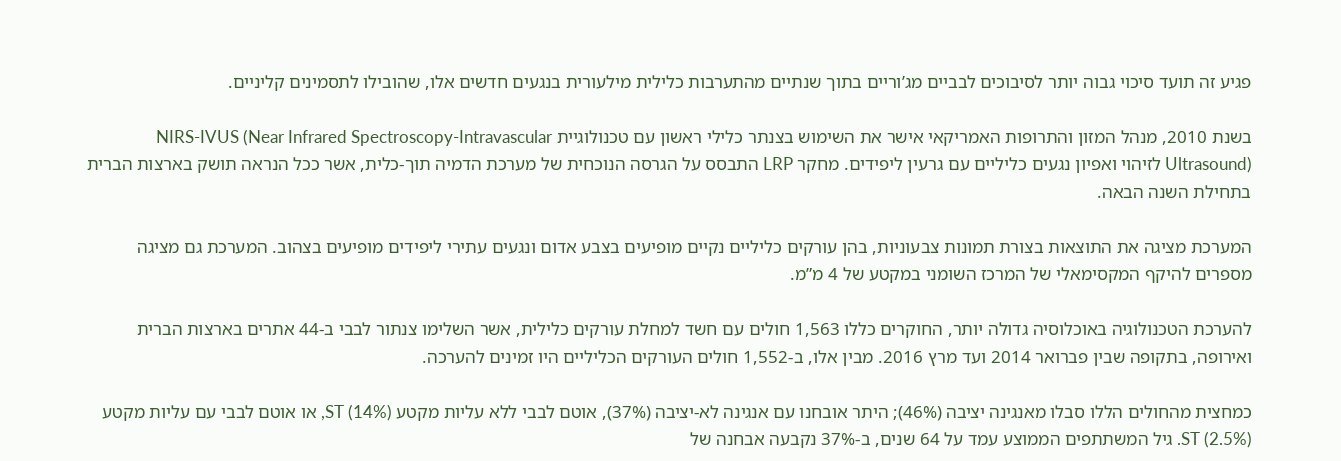פגיע זה תועד סיכוי גבוה יותר לסיבוכים לבביים מג’וריים בתוך שנתיים מהתערבות כלילית מילעורית בנגעים חדשים אלו, שהובילו לתסמינים קליניים.

בשנת 2010, מנהל המזון והתרופות האמריקאי אישר את השימוש בצנתר כלילי ראשון עם טכנולוגיית NIRS-IVUS (Near Infrared Spectroscopy-Intravascular Ultrasound) לזיהוי ואפיון נגעים כליליים עם גרעין ליפידים. מחקר LRP התבסס על הגרסה הנוכחית של מערכת הדמיה תוך-כלית, אשר ככל הנראה תושק בארצות הברית בתחילת השנה הבאה.

המערכת מציגה את התוצאות בצורת תמונות צבעוניות, בהן עורקים כליליים נקיים מופיעים בצבע אדום ונגעים עתירי ליפידים מופיעים בצהוב. המערכת גם מציגה מספרים להיקף המקסימאלי של המרכז השומני במקטע של 4 מ”מ.

להערכת הטכנולוגיה באוכלוסיה גדולה יותר, החוקרים כללו 1,563 חולים עם חשד למחלת עורקים כלילית, אשר השלימו צנתור לבבי ב-44 אתרים בארצות הברית ואירופה, בתקופה שבין פברואר 2014 ועד מרץ 2016. מבין אלו, ב-1,552 חולים העורקים הכליליים היו זמינים להערכה.

כמחצית מהחולים הללו סבלו מאנגינה יציבה (46%); היתר אובחנו עם אנגינה לא-יציבה (37%), אוטם לבבי ללא עליות מקטע ST (14%), או אוטם לבבי עם עליות מקטע ST (2.5%). גיל המשתתפים הממוצע עמד על 64 שנים, ב-37% נקבעה אבחנה של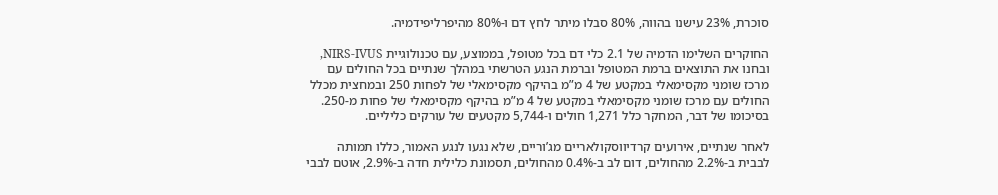סוכרת, 23% עישנו בהווה, 80% סבלו מיתר לחץ דם ו-80% מהיפרליפידמיה.

החוקרים השלימו הדמיה של 2.1 כלי דם בכל מטופל, בממוצע, עם טכנולוגיית NIRS-IVUS, ובחנו את התוצאים ברמת המטופל וברמת הנגע הטרשתי במהלך שנתיים בכל החולים עם מרכז שומני מקסימאלי במקטע של 4 מ”מ בהיקף מקסימאלי של לפחות 250 ובמחצית מכלל החולים עם מרכז שומני מקסימאלי במקטע של 4 מ”מ בהיקף מקסימאלי של פחות מ-250. בסיכומו של דבר, המחקר כלל 1,271 חולים ו-5,744 מקטעים של עורקים כליליים.

לאחר שנתיים, אירועים קרדיווסקולאריים מג’וריים, שלא נגעו לנגע האמור, כללו תמותה לבבית ב-2.2% מהחולים, דום לב ב-0.4% מהחולים, תסמונת כלילית חדה ב-2.9%, אוטם לבבי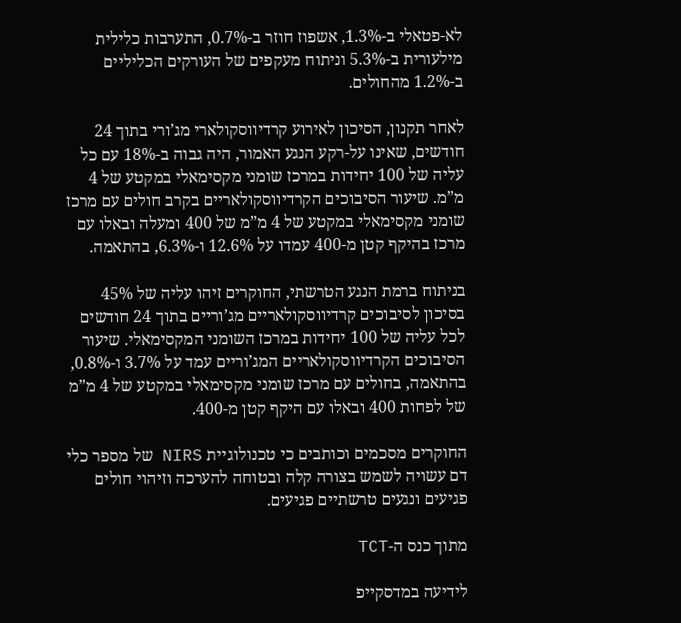לא-פטאלי ב-1.3%, אשפוז חוזר ב-0.7%, התערבות כלילית מילעורית ב-5.3% וניתוח מעקפים של העורקים הכליליים ב-1.2% מהחולים.

לאחר תקנון, הסיכון לאירוע קרדיווסקולארי מג’ורי בתוך 24 חודשים, שאינו על-רקע הנגע האמור, היה גבוה ב-18% עם כל עליה של 100 יחידות במרכז שומני מקסימאלי במקטע של 4 מ”מ. שיעור הסיבוכים הקרדיווסקולאריים בקרב חולים עם מרכז שומני מקסימאלי במקטע של 4 מ”מ של 400 ומעלה ובאלו עם מרכז בהיקף קטן מ-400 עמדו על 12.6% ו-6.3%, בהתאמה.

בניתוח ברמת הנגע הטרשתי, החוקרים זיהו עליה של 45% בסיכון לסיבוכים קרדיווסקולאריים מג’וריים בתוך 24 חודשים לכל עליה של 100 יחידות במרכז השומני המקסימאלי. שיעור הסיבוכים הקרדיווסקולאריים המג’וריים עמד על 3.7% ו-0.8%, בהתאמה, בחולים עם מרכז שומני מקסימאלי במקטע של 4 מ”מ של לפחות 400 ובאלו עם היקף קטן מ-400.

החוקרים מסכמים וכותבים כי טכנולוגיית NIRS של מספר כלי דם עשויה לשמש בצורה קלה ובטוחה להערכה וזיהוי חולים פגיעים ונגעים טרשתיים פגיעים.

מתוך כנס ה-TCT

לידיעה במדסקייפ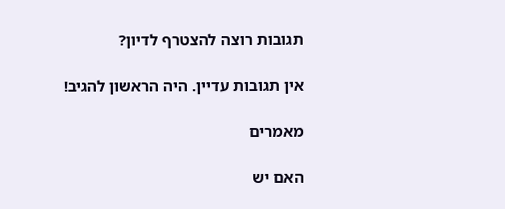תגובות רוצה להצטרף לדיון?

אין תגובות עדיין. היה הראשון להגיב!

מאמרים

האם יש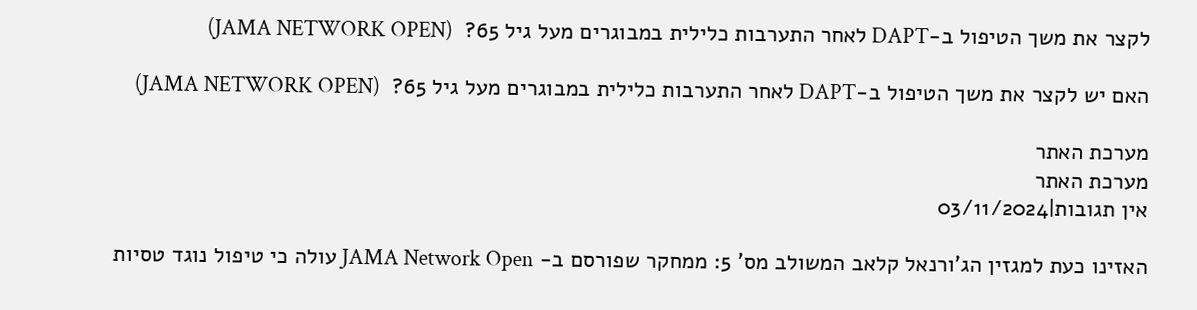לקצר את משך הטיפול ב-DAPT לאחר התערבות כלילית במבוגרים מעל גיל 65?  (JAMA NETWORK OPEN)

האם יש לקצר את משך הטיפול ב-DAPT לאחר התערבות כלילית במבוגרים מעל גיל 65?  (JAMA NETWORK OPEN)

מערכת האתר
מערכת האתר
אין תגובות|03/11/2024

האזינו כעת למגזין הג’ורנאל קלאב המשולב מס’ 5: ממחקר שפורסם ב- JAMA Network Open עולה כי טיפול נוגד טסיות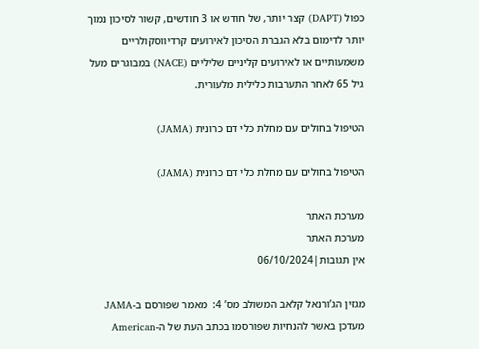כפול (DAPT) קצר יותר, של חודש או 3 חודשים, קשור לסיכון נמוך יותר לדימום בלא הגברת הסיכון לאירועים קרדיווסקולריים משמעותיים או לאירועים קליניים שליליים (NACE) במבוגרים מעל גיל 65 לאחר התערבות כלילית מלעורית.

הטיפול בחולים עם מחלת כלי דם כרונית (JAMA)

הטיפול בחולים עם מחלת כלי דם כרונית (JAMA)

מערכת האתר
מערכת האתר
אין תגובות|06/10/2024

מגזין הג’ורנאל קלאב המשולב מס’ 4:  מאמר שפורסם ב-JAMA מעדכן באשר להנחיות שפורסמו בכתב העת של ה-American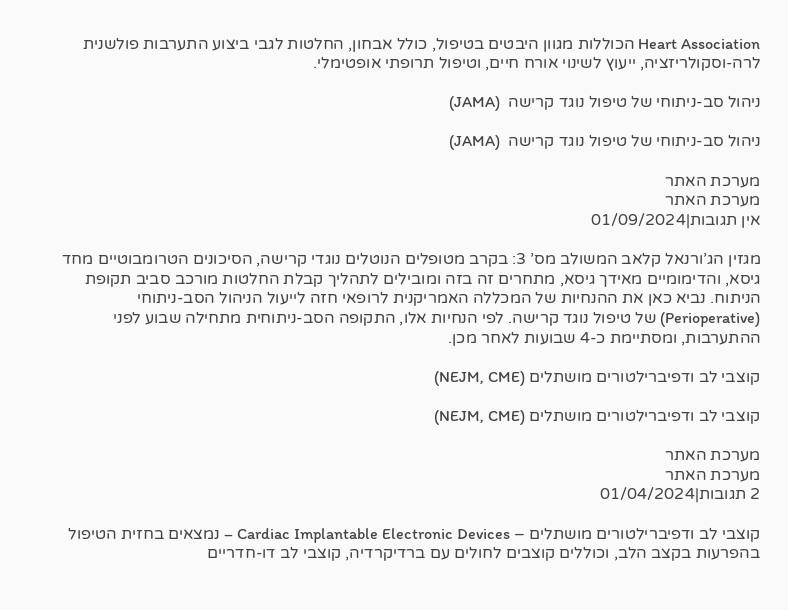Heart Association הכוללות מגוון היבטים בטיפול, כולל אבחון, החלטות לגבי ביצוע התערבות פולשנית לרה-וסקולריזציה, ייעוץ לשינוי אורח חיים, וטיפול תרופתי אופטימלי.

ניהול סב-ניתוחי של טיפול נוגד קרישה  (JAMA)

ניהול סב-ניתוחי של טיפול נוגד קרישה  (JAMA)

מערכת האתר
מערכת האתר
אין תגובות|01/09/2024

מגזין הג’ורנאל קלאב המשולב מס’ 3: בקרב מטופלים הנוטלים נוגדי קרישה, הסיכונים הטרומבוטיים מחד גיסא, והדימומיים מאידך גיסא, מתחרים זה בזה ומובילים לתהליך קבלת החלטות מורכב סביב תקופת הניתוח. נביא כאן את ההנחיות של המכללה האמריקנית לרופאי חזה לייעול הניהול הסב-ניתוחי (Perioperative) של טיפול נוגד קרישה. לפי הנחיות אלו, התקופה הסב-ניתוחית מתחילה שבוע לפני ההתערבות, ומסתיימת כ-4 שבועות לאחר מכן.

קוצבי לב ודפיברילטורים מושתלים (NEJM, CME)

קוצבי לב ודפיברילטורים מושתלים (NEJM, CME)

מערכת האתר
מערכת האתר
2 תגובות|01/04/2024

קוצבי לב ודפיברילטורים מושתלים – Cardiac Implantable Electronic Devices – נמצאים בחזית הטיפול בהפרעות בקצב הלב, וכוללים קוצבים לחולים עם ברדיקרדיה, קוצבי לב דו-חדריים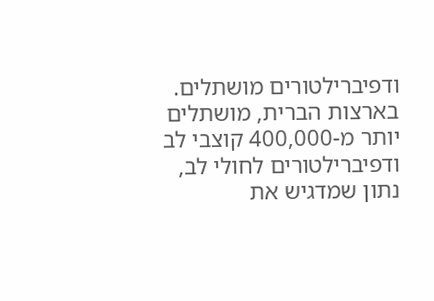ודפיברילטורים מושתלים. בארצות הברית, מושתלים יותר מ-400,000 קוצבי לב ודפיברילטורים לחולי לב, נתון שמדגיש את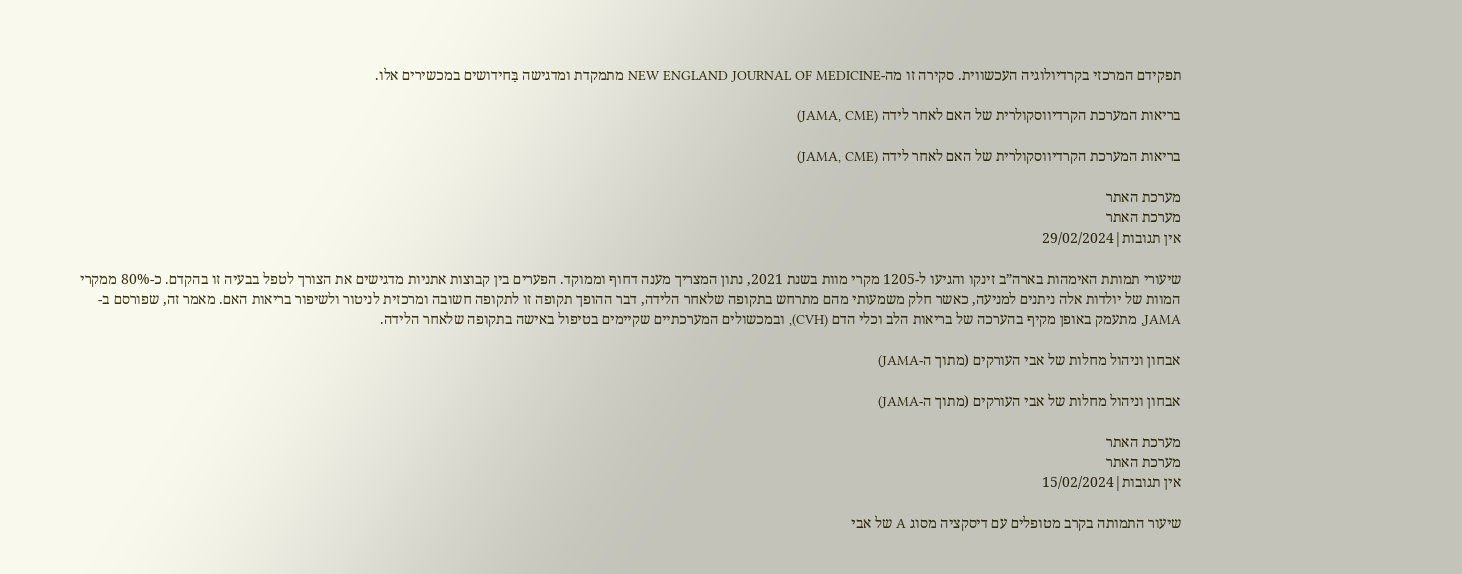תפקידם המרכזי בקרדיולוגיה העכשווית. סקירה זו מה-NEW ENGLAND JOURNAL OF MEDICINE מתמקדת ומדגישה בַּחידושים במכשירים אלו.

בריאות המערכת הקרדיווסקולרית של האם לאחר לידה (JAMA, CME)

בריאות המערכת הקרדיווסקולרית של האם לאחר לידה (JAMA, CME)

מערכת האתר
מערכת האתר
אין תגובות|29/02/2024

שיעורי תמותת האימהות בארה”ב זינקו והגיעו ל-1205 מקרי מוות בשנת 2021, נתון המצריך מענה דחוף וממוקד. הפערים בין קבוצות אתניות מדגישים את הצורך לטפל בבעיה זו בהקדם. כ-80% ממקרי המוות של יולדות אלה ניתנים למניעה, כאשר חלק משמעותי מהם מתרחש בתקופה שלאחר הלידה, דבר ההופך תקופה זו לתקופה חשובה ומרכזית לניטור ולשיפור בריאות האם. מאמר זה, שפורסם ב-JAMA, מתעמק באופן מקיף בהערכה של בריאות הלב וכלי הדם (CVH), ובמכשולים המערכתיים שקיימים בטיפול באישה בתקופה שלאחר הלידה.

אבחון וניהול מחלות של אבי העורקים (מתוך ה-JAMA)

אבחון וניהול מחלות של אבי העורקים (מתוך ה-JAMA)

מערכת האתר
מערכת האתר
אין תגובות|15/02/2024

שיעור התמותה בקרב מטופלים עם דיסקציה מסוג A של אבי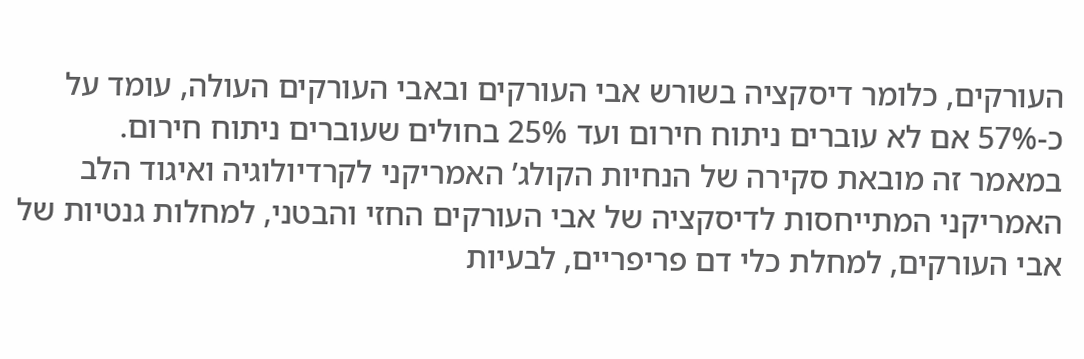העורקים, כלומר דיסקציה בשורש אבי העורקים ובאבי העורקים העולה, עומד על כ-57% אם לא עוברים ניתוח חירום ועד 25% בחולים שעוברים ניתוח חירום.
במאמר זה מובאת סקירה של הנחיות הקולג’ האמריקני לקרדיולוגיה ואיגוד הלב האמריקני המתייחסות לדיסקציה של אבי העורקים החזי והבטני, למחלות גנטיות של אבי העורקים, למחלת כלי דם פריפריים, לבעיות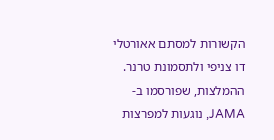הקשורות למסתם אאורטלי דו צניפי ולתסמונת טרנר. ההמלצות, שפורסמו ב-JAMA, נוגעות למפרצות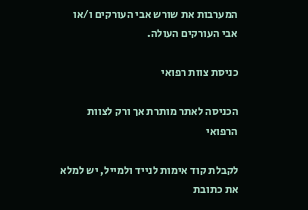המערבות את שורש אבי העורקים ו/או אבי העורקים העולה.

כניסת צוות רפואי

הכניסה לאתר מותרת אך ורק לצוות הרפואי

לקבלת קוד אימות לנייד ולמייל, יש למלא את כתובת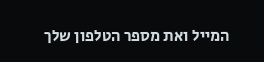המייל ואת מספר הטלפון שלך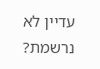עדיין לא נרשמת?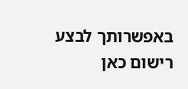באפשרותך לבצע רישום כאן